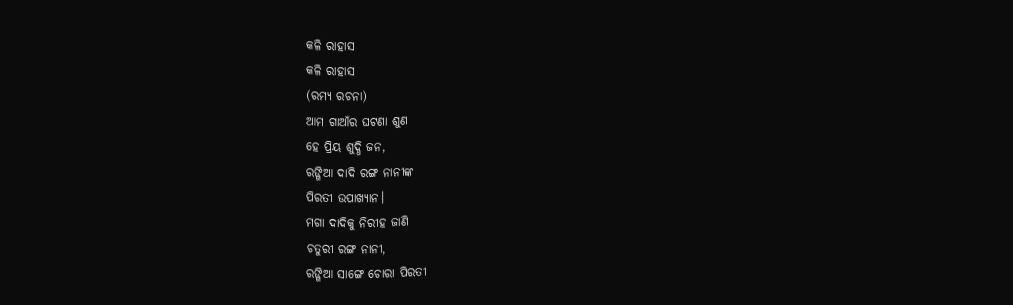କଳି ରାହାସ
କଳି ରାହାସ
(ରମ୍ୟ ରଚନା)
ଆମ ଗାଆଁର ଘଟଣା ଶୁଣ
ହେ ପ୍ରିୟ ଶୁଦ୍ଧି ଜନ,
ରଙ୍ଗିଆ ଦାଦି ରଙ୍ଗ ନାନୀଙ୍କ
ପିରତୀ ଉପାଖ୍ୟାନ।
ମଗା ଦାଦିକୁ ନିରୀହ ଜାଣି
ଚତୁରୀ ରଙ୍ଗ ନାନୀ,
ରଙ୍ଗିଆ ସାଙ୍ଗେ ଚୋରା ପିରତୀ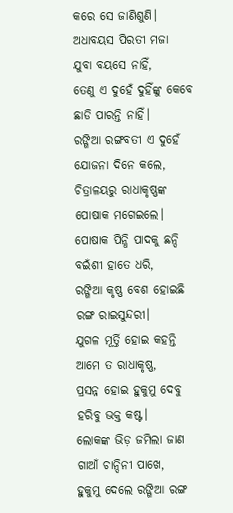କରେ ସେ ଜାଣିଶୁଣି।
ଅଧାବୟସ ପିରତୀ ମଜା
ଯୁବା ବୟସେ ନାହିଁ,
ତେଣୁ ଏ ଦୁହେଁ ଦୁହିଁଙ୍କୁ କେବେ
ଛାଡି ପାରନ୍ତି ନାହିଁ।
ରଙ୍ଗିଆ ରଙ୍ଗବତୀ ଏ ଦୁହେଁ
ଯୋଜନା ଦିନେ କଲେ,
ଚିତ୍ରାଳୟରୁ ରାଧାକୃଷ୍ଣଙ୍କ
ପୋଷାକ ମଗେଇଲେ।
ପୋଷାକ ପିନ୍ଧି ପାଦକୁ ଛନ୍ଦି
ବଇଁଶୀ ହାତେ ଧରି,
ରଙ୍ଗିଆ କୃଷ୍ଣ ବେଶ ହୋଇଛି
ରଙ୍ଗ ରାଇସୁନ୍ଦରୀ।
ଯୁଗଳ ମୂର୍ତ୍ତି ହୋଇ କହନ୍ତି
ଆମେ ତ ରାଧାକୃଷ୍ଣ,
ପ୍ରସନ୍ନ ହୋଇ ହୁକୁମୁ ଦେବୁ
ହରିବୁ ଭକ୍ତ କଷ୍ଟ।
ଲୋକଙ୍କ ଭିଡ଼ ଜମିଲା ଜାଣ
ଗାଆଁ ଚାନ୍ଦିନୀ ପାଖେ,
ହୁକୁମୁ ଦେଲେ ରଙ୍ଗିଆ ରଙ୍ଗ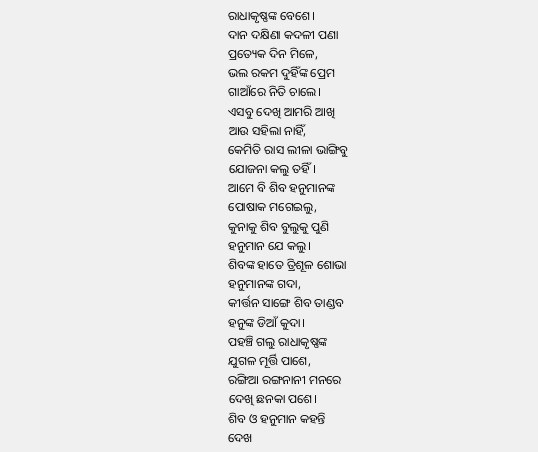ରାଧାକୃଷ୍ଣଙ୍କ ବେଶେ।
ଦାନ ଦକ୍ଷିଣା କଦଳୀ ପଣା
ପ୍ରତ୍ୟେକ ଦିନ ମିଳେ,
ଭଲ ରକମ ଦୁହିଁଙ୍କ ପ୍ରେମ
ଗାଆଁରେ ନିତି ଚାଲେ।
ଏସବୁ ଦେଖି ଆମରି ଆଖି
ଆଉ ସହିଲା ନାହିଁ,
କେମିତି ରାସ ଲୀଳା ଭାଙ୍ଗିବୁ
ଯୋଜନା କଲୁ ତହିଁ।
ଆମେ ବି ଶିବ ହନୁମାନଙ୍କ
ପୋଷାକ ମଗେଇଲୁ,
କୁନାକୁ ଶିବ ବୁଲୁକୁ ପୁଣି
ହନୁମାନ ଯେ କଲୁ।
ଶିବଙ୍କ ହାତେ ତ୍ରିଶୂଳ ଶୋଭା
ହନୁମାନଙ୍କ ଗଦା,
କୀର୍ତ୍ତନ ସାଙ୍ଗେ ଶିବ ତାଣ୍ଡବ
ହନୁଙ୍କ ଡିଆଁ କୁଦା।
ପହଞ୍ଚି ଗଲୁ ରାଧାକୃଷ୍ଣଙ୍କ
ଯୁଗଳ ମୂର୍ତ୍ତି ପାଶେ,
ରଙ୍ଗିଆ ରଙ୍ଗନାନୀ ମନରେ
ଦେଖି ଛନକା ପଶେ।
ଶିବ ଓ ହନୁମାନ କହନ୍ତି
ଦେଖ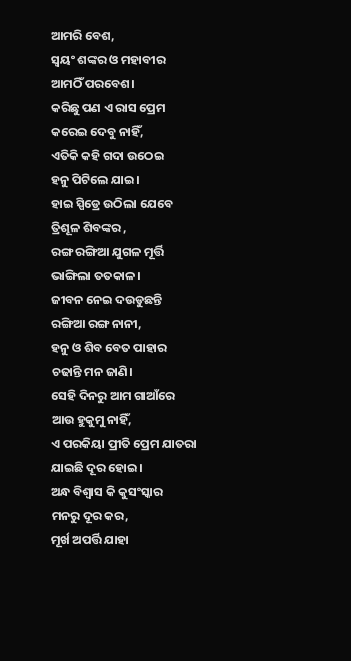ଆମରି ବେଶ,
ସ୍ଵୟଂ ଶଙ୍କର ଓ ମହାବୀର
ଆମଠିଁ ପରବେଶ।
କରିଛୁ ପଣ ଏ ରାସ ପ୍ରେମ
କରେଇ ଦେବୁ ନାହିଁ,
ଏତିକି କହି ଗଦା ଉଠେଇ
ହନୁ ପିଟିଲେ ଯାଇ।
ହାଇ ସ୍ପିଡ୍ରେ ଉଠିଲା ଯେବେ
ତ୍ରିଶୂଳ ଶିବଙ୍କର ,
ରଙ୍ଗ ରଙ୍ଗିଆ ଯୁଗଳ ମୂର୍ତ୍ତି
ଭାଙ୍ଗିଲା ତତକାଳ।
ଜୀବନ ନେଇ ଦଉଡୁଛନ୍ତି
ରଙ୍ଗିଆ ରଙ୍ଗ ନାନୀ,
ହନୁ ଓ ଶିବ ବେତ ପାହାର
ଚଢାନ୍ତି ମନ ଜାଣି।
ସେହି ଦିନରୁ ଆମ ଗାଆଁରେ
ଆଉ ହୁକୁମୁ ନାହିଁ,
ଏ ପରକିୟା ପ୍ରୀତି ପ୍ରେମ ଯାତରା
ଯାଇଛି ଦୂର ହୋଇ।
ଅନ୍ଧ ବିଶ୍ବାସ କି କୁସଂସ୍କାର
ମନରୁ ଦୂର କର,
ମୂର୍ଖ ଅପର୍ତ୍ତି ଯାହା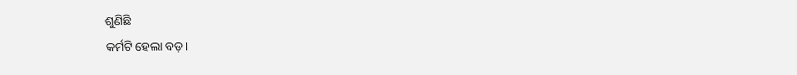ଶୁଣିଛି
କର୍ମଟି ହେଲା ବଡ଼।